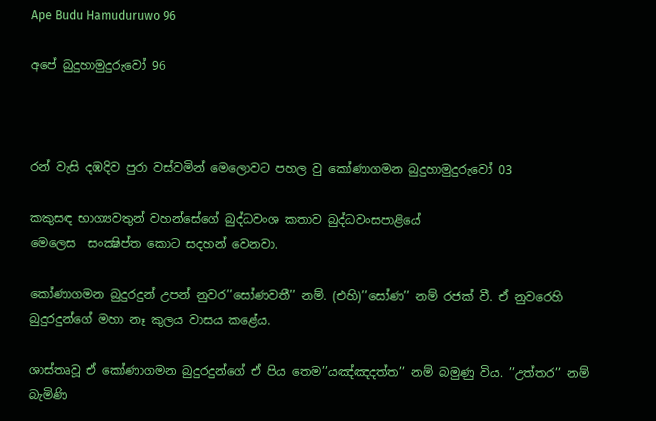Ape Budu Hamuduruwo 96

අපේ බුදුහාමුදුරුවෝ 96



රන් වැසි දඹදිව පුරා වස්වමින් මෙලොවට පහල වු කෝණාගමන බුදුහාමුදුරුවෝ 03

කකුසඳ භාග්‍යවතුන් වහන්සේගේ බුද්ධවංශ කතාව බුද්ධවංසපාළියේ
මෙලෙස  සංක්‍ෂිප්ත කොට සදහන් වෙනවා.

කෝණාගමන බුදුරදුන් උපන් නුවර’’සෝණවතී’’ නම්. (එහි)’’සෝණ’’ නම් රජක් වී. ඒ නුවරෙහි බුදුරදුන්ගේ මහා නෑ කුලය වාසය කළේය.

ශාස්තෘවූ ඒ කෝණාගමන බුදුරදුන්ගේ ඒ පිය තෙම’’යඤ්ඤදත්ත’’ නම් බමුණු විය. ’’උත්තර’’ නම් බැමිණි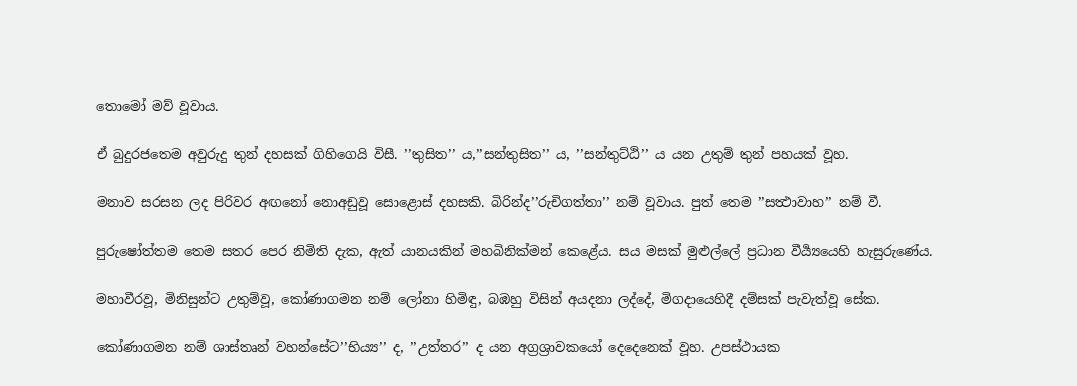තොමෝ මව් වූවාය.

ඒ බුදුරජතෙම අවුරුදු තුන් දහසක් ගිහිගෙයි විසී. ’’තුසිත’’ ය,’’සන්තුසිත’’ ය, ’’සන්තුට්ඨි’’ ය යන උතුම් තුන් පහයක් වූහ.

මනාව සරසන ලද පිරිවර අඟනෝ නොඅඩුවූ සොළොස් දහසකි. බිරින්ද’’රුචිගත්තා’’ නම් වූවාය. පුත් තෙම ’’සත්‍ථාවාහ’’ නම් වී.

පුරුෂෝත්තම තෙම සතර පෙර නිමිති දැක, ඇත් යානයකින් මහබිනික්මන් කෙළේය. සය මසක් මුළුල්ලේ ප්‍රධාන වීර්‍ය්‍යයෙහි හැසුරුණේය.

මහාවීරවූ, මිනිසුන්ට උතුම්වූ, කෝණාගමන නම් ලෝනා හිමිඳු, බඹහු විසින් අයදනා ලද්දේ, මිගදායෙහිදී දම්සක් පැවැත්වූ සේක.

කෝණාගමන නම් ශාස්තෘන් වහන්සේට’’භිය්‍ය’’ ද, ’’උත්තර’’ ද යන අග්‍රශ්‍රාවකයෝ දෙදෙනෙක් වූහ. උපස්ථායක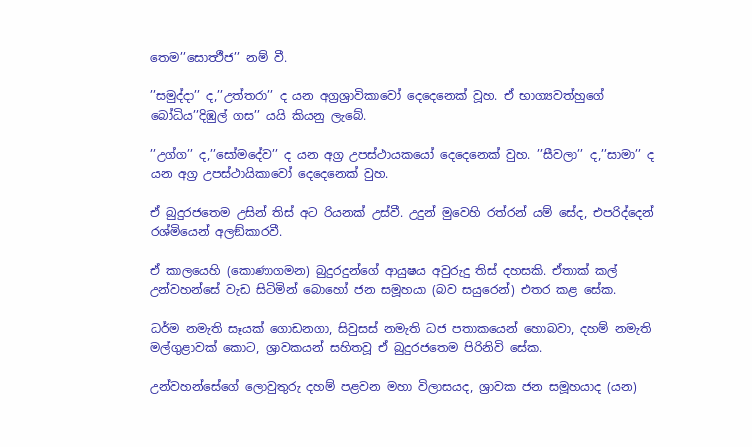තෙම’’සොත්‍ථීජ’’ නම් වී.

’’සමුද්දා’’ ද,’’උත්තරා’’ ද යන අග්‍රශ්‍රාවිකාවෝ දෙදෙනෙක් වූහ. ඒ භාග්‍යවත්හුගේ බෝධිය’’දිඹුල් ගස’’ යයි කියනු ලැබේ.

’’උග්ග’’ ද,’’සෝමදේව’’ ද යන අග්‍ර උපස්ථායකයෝ දෙදෙනෙක් වුහ. ’’සීවලා’’ ද,’’සාමා’’ ද යන අග්‍ර උපස්ථායිකාවෝ දෙදෙනෙක් වුහ.

ඒ බුදුරජතෙම උසින් තිස් අට රියනක් උස්වී. උදුන් මුවෙහි රත්රන් යම් සේද, එපරිද්දෙන් රශ්මියෙන් අලඞ්කාරවී.

ඒ කාලයෙහි (කොණාගමන) බුදුරදුන්ගේ ආයුෂය අවුරුදු තිස් දහසකි. ඒතාක් කල් උන්වහන්සේ වැඩ සිටිමින් බොහෝ ජන සමූහයා (බව සයුරෙන්) එතර කළ සේක.

ධර්ම නමැති සෑයක් ගොඩනගා, සිවුසස් නමැති ධජ පතාකයෙන් හොබවා, දහම් නමැති මල්ගුළාවක් කොට, ශ්‍රාවකයන් සහිතවූ ඒ බුදුරජතෙම පිරිනිවි සේක.

උන්වහන්සේගේ ලොවුතුරු දහම් පළවන මහා විලාසයද, ශ්‍රාවක ජන සමූහයාද (යන)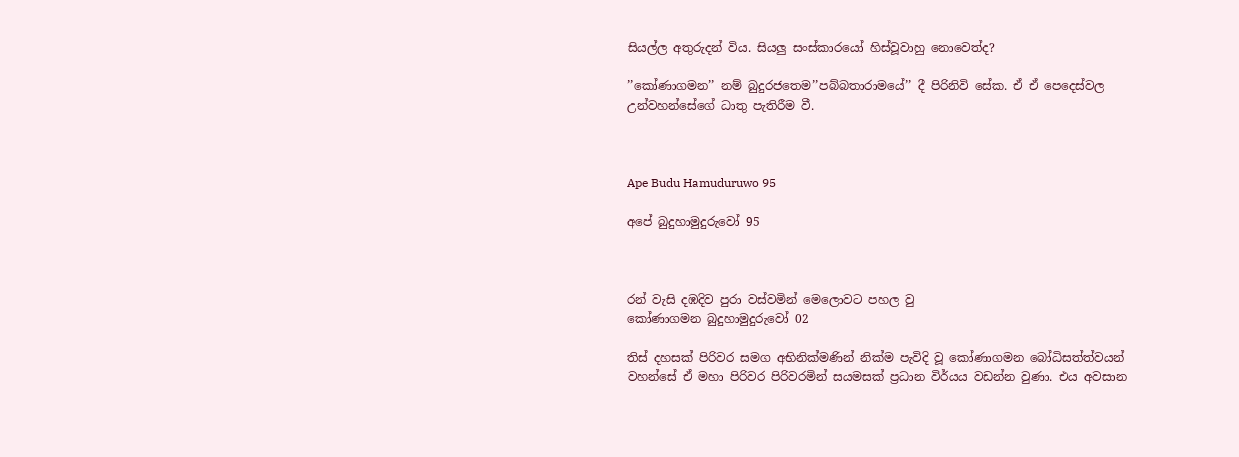සියල්ල අතුරුදන් විය. සියලු සංස්කාරයෝ හිස්වූවාහු නොවෙත්ද?

’’කෝණාගමන’’ නම් බුදුරජතෙම’’පබ්බතාරාමයේ’’ දී පිරිනිවි සේක. ඒ ඒ පෙදෙස්වල උන්වහන්සේගේ ධාතු පැතිරීම වී.



Ape Budu Hamuduruwo 95

අපේ බුදුහාමුදුරුවෝ 95



රන් වැසි දඹදිව පුරා වස්වමින් මෙලොවට පහල වු
කෝණාගමන බුදුහාමුදුරුවෝ 02

තිස් දහසක් පිරිවර සමග අභිනික්මණින් නික්ම පැවිදි වූ කෝණාගමන බෝධිසත්ත්වයන් වහන්සේ ඒ මහා පිරිවර පිරිවරමින් සයමසක් ප්‍රධාන විර්යය වඩන්න වුණා. එය අවසාන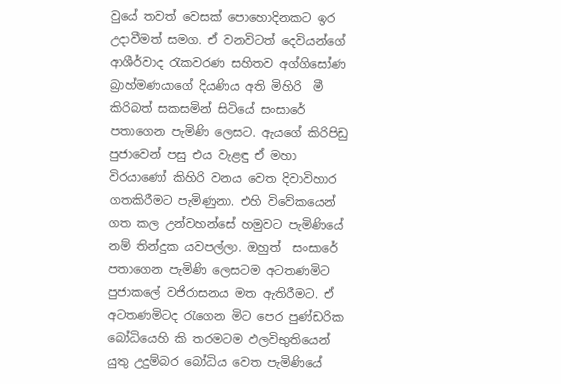වුයේ තවත් වෙසක් පොහොදිනකට ඉර උදාවීමත් සමග. ඒ වනවිටත් දෙවියන්ගේ ආශීර්වාද රැකවරණ සහිතව අග්ගිසෝණ බ්‍රාහ්මණයාගේ දියණිය අති මිහිරි  මී කිරිබත් සකසමින් සිටියේ සංසාරේ පතාගෙන පැමිණි ලෙසට. ඇයගේ කිරිපිඩු පුජාවෙන් පසු එය වැළඳු ඒ මහා විරයාණෝ කිහිරි වනය වෙත දිවාවිහාර ගතකිරීමට පැමිණුනා. එහි විවේකයෙන් ගත කල උන්වහන්සේ හමුවට පැමිණියේ නම් තින්දුක යවපල්ලා. ඔහුත්  සංසාරේ පතාගෙන පැමිණි ලෙසටම අටතණමිට පුජාකලේ වජිරාසනය මත ඇතිරීමට. ඒ අටතණමිටද රැගෙන මිට පෙර පුණ්ඩරික බෝධියෙහි කි තරමටම ඵලවිභුතියෙන් යුතු උදුම්බර බෝධිය වෙත පැමිණියේ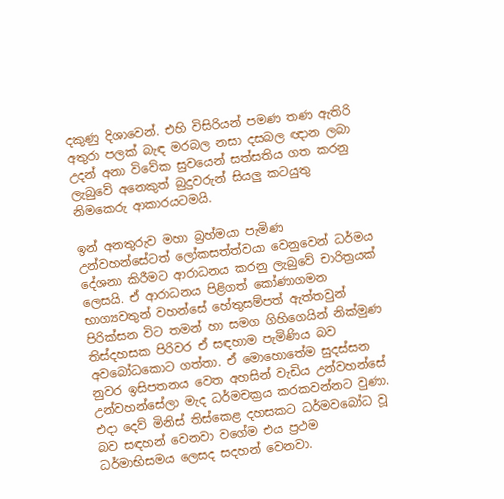දකුණු දිශාවෙන්. එහි විසිරියන් පමණ තණ ඇතිරි අතුරා පලක් බැඳ මරබල නසා දසබල ඥාන ලබා උදන් අනා විවේක සුවයෙන් සත්සතිය ගත කරනු ලැබුවේ අනෙකුත් බුදුවරුන් සියලු කටයුතු නිමකෙරු ආකාරයටමයි.

ඉන් අනතුරුව මහා බ්‍රහ්මයා පැමිණ උන්වහන්සේටත් ලෝකසත්ත්වයා වෙනුවෙන් ධර්මය දේශනා කිරීමට ආරාධනය කරනු ලැබුවේ චාරිත්‍රයක් ලෙසයි. ඒ ආරාධනය පිළිගත් කෝණාගමන භාග්‍යවතුන් වහන්සේ හේතුසම්පත් ඇත්තවුන් පිරික්සන විට තමන් හා සමග ගිහිගෙයින් නික්මුණ තිස්දහසක පිරිවර ඒ සඳහාම පැමිණිය බව අවබෝධකොට ගත්තා. ඒ මොහොතේම සුදස්සන නුවර ඉසිපතනය වෙත අහසින් වැඩිය උන්වහන්සේ උන්වහන්සේලා මැද ධර්මචක්‍රය කරකවන්නට වුණා. එදා දෙව් මිනිස් තිස්කෙළ දහසකට ධර්මවබෝධ වූ බව සඳහන් වෙනවා වගේම එය ප්‍රථම ධර්මාභිසමය ලෙසද සදහන් වෙනවා.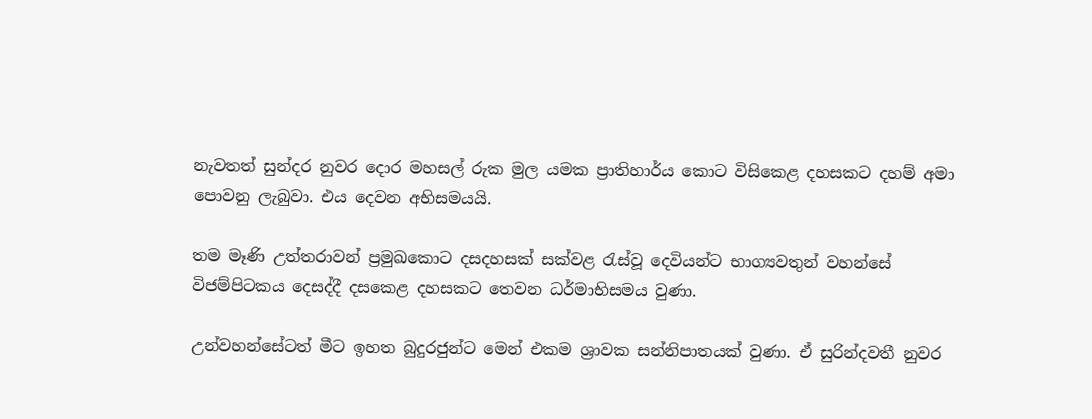නැවතත් සුන්දර නුවර දොර මහසල් රුක මුල යමක ප්‍රාතිහාර්ය කොට විසිකෙළ දහසකට දහම් අමා පොවනු ලැබුවා. එය දෙවන අභිසමයයි.

තම මෑණි උත්තරාවන් ප්‍රමුඛකොට දසදහසක් සක්වළ රැස්වූ දෙවියන්ට භාග්‍යවතුන් වහන්සේ විජම්පිටකය දෙසද්දී දසකෙළ දහසකට තෙවන ධර්මාභිසමය වුණා.

උන්වහන්සේටත් මීට ඉහත බුදුරජුන්ට මෙන් එකම ශ්‍රාවක සන්නිපාතයක් වුණා. ඒ සුරින්දවතී නුවර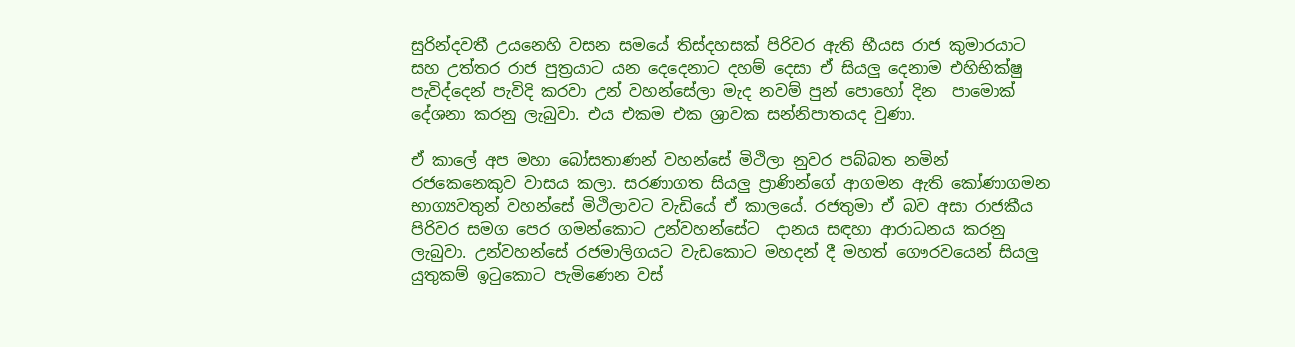සුරින්දවතී උයනෙහි වසන සමයේ තිස්දහසක් පිරිවර ඇති භීයස රාජ කුමාරයාට සහ උත්තර රාජ පුත්‍රයාට යන දෙදෙනාට දහම් දෙසා ඒ සියලු දෙනාම එහිභික්ෂු පැවිද්දෙන් පැවිදි කරවා උන් වහන්සේලා මැද නවම් පුන් පොහෝ දින  පාමොක් දේශනා කරනු ලැබුවා. එය එකම එක ශ්‍රාවක සන්නිපාතයද වුණා.

ඒ කාලේ අප මහා බෝසතාණන් වහන්සේ මිථිලා නුවර පබ්බත නමින් රජකෙනෙකුව වාසය කලා. සරණාගත සියලු ප්‍රාණින්ගේ ආගමන ඇති කෝණාගමන භාග්‍යවතුන් වහන්සේ මිථිලාවට වැඩියේ ඒ කාලයේ. රජතුමා ඒ බව අසා රාජකීය පිරිවර සමග පෙර ගමන්කොට උන්වහන්සේට  දානය සඳහා ආරාධනය කරනු ලැබුවා. උන්වහන්සේ රජමාලිගයට වැඩකොට මහදන් දී මහත් ගෞරවයෙන් සියලු යුතුකම් ඉටුකොට පැමිණෙන වස්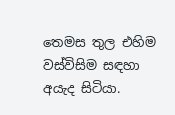තෙමස තුල එහිම වස්විසිම සඳහා අයැද සිටියා.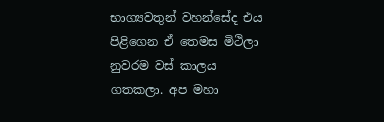භාග්‍යවතුන් වහන්සේද එය පිළිගෙන ඒ තෙමස මිථිලා නුවරම වස් කාලය ගතකලා. අප මහා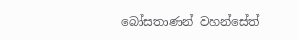බෝසතාණන් වහන්සේත්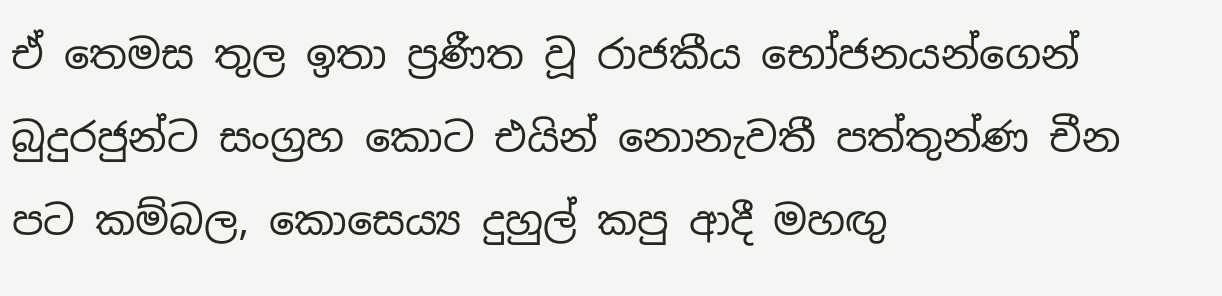ඒ තෙමස තුල ඉතා ප්‍රණීත වූ රාජකීය භෝජනයන්ගෙන් බුදුරජුන්ට සංග්‍රහ කොට එයින් නොනැවතී පත්තුන්ණ චීන පට කම්බල, කොසෙය්‍ය දුහුල් කපු ආදී මහඟු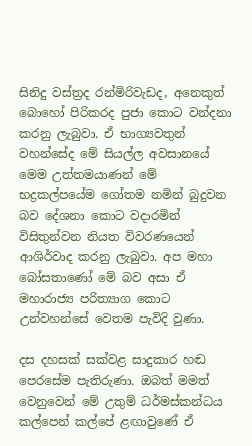සිනිදු වස්ත්‍රද රන්මිරිවැඩද, අනෙකුත් බොහෝ පිරිකරද පුජා කොට වන්දනා කරනු ලැබුවා. ඒ භාග්‍යවතුන් වහන්සේද මේ සියල්ල අවසානයේ මෙම උත්තමයාණන් මේ භද්‍රකල්පයේම ගෝතම නමින් බුදුවන බව දේශනා කොට වදාරමින් විසිතුන්වන නියත විවරණයෙන් ආශිර්වාද කරනු ලැබුවා. අප මහා බෝසතාණෝ මේ බව අසා ඒ මහාරාජ්‍ය පරිත්‍යාග කොට උන්වහන්සේ වෙතම පැවිදි වුණා.

දස දහසක් සක්වළ සාදුකාර හඬ පෙරසේම පැතිරුණා. ඔබත් මමත් වෙනුවෙන් මේ උතුම් ධර්මස්කන්ධය කල්පෙන් කල්පේ ළඟාවුණේ ඒ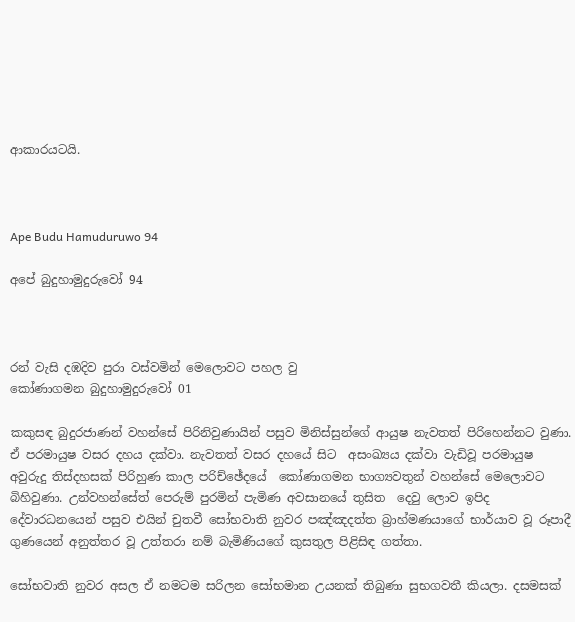ආකාරයටයි.



Ape Budu Hamuduruwo 94

අපේ බුදුහාමුදුරුවෝ 94



රන් වැසි දඹදිව පුරා වස්වමින් මෙලොවට පහල වු
කෝණාගමන බුදුහාමුදුරුවෝ 01

කකුසඳ බුදුරජාණන් වහන්සේ පිරිනිවුණායින් පසුව මිනිස්සුන්ගේ ආයුෂ නැවතත් පිරිහෙන්නට වුණා. ඒ පරමායුෂ වසර දහය දක්වා. නැවතත් වසර දහයේ සිට  අසංඛ්‍යය දක්වා වැඩිවූ පරමායුෂ අවුරුදු තිස්දහසක් පිරිහුණ කාල පරිච්ඡේදයේ  කෝණාගමන භාග්‍යවතුන් වහන්සේ මෙලොවට බිහිවුණා. උන්වහන්සේත් පෙරුම් පුරමින් පැමිණ අවසානයේ තුසිත  දෙවු ලොව ඉපිද දේවාරධනයෙන් පසුව එයින් චුතවී සෝභවාති නුවර පඤ්ඤදත්ත බ්‍රාහ්මණයාගේ භාර්යාව වූ රූපාදී ගුණයෙන් අනුත්තර වූ උත්තරා නම් බැමිණියගේ කුසතුල පිළිසිඳ ගත්තා.

සෝභවාති නුවර අසල ඒ නමටම සරිලන සෝභමාන උයනක් තිබුණා සුභගවතී කියලා. දසමසක්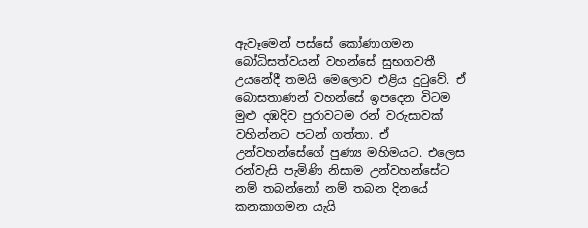ඇවෑමෙන් පස්සේ කෝණාගමන බෝධිසත්වයන් වහන්සේ සුභගවතී උයනේදී තමයි මෙලොව එළිය දුටුවේ. ඒ බොසතාණන් වහන්සේ ඉපදෙන විටම මුළු දඹදිව පුරාවටම රන් වරුසාවක් වහින්නට පටන් ගත්තා. ඒ උන්වහන්සේගේ පුණ්‍ය මහිමයට. එලෙස රන්වැසි පැමිණි නිසාම උන්වහන්සේට නම් තබන්නෝ නම් තබන දිනයේ කනකාගමන යැයි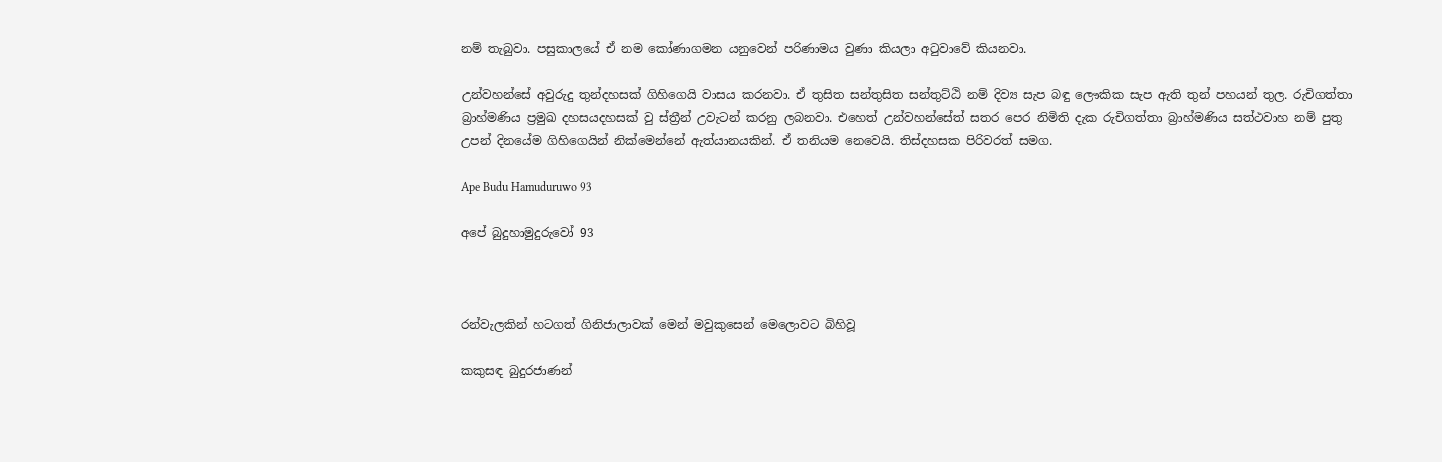නම් තැබුවා. පසුකාලයේ ඒ නම කෝණාගමන යනුවෙන් පරිණාමය වුණා කියලා අටුවාවේ කියනවා.

උන්වහන්සේ අවුරුදු තුන්දහසක් ගිහිගෙයි වාසය කරනවා. ඒ තුසිත සන්තුසිත සන්තුට්ඨි නම් දිව්‍ය සැප බඳු ලෞකික සැප ඇති තුන් පහයන් තුල. රුචිගත්තා බ්‍රාහ්මණිය ප්‍රමුඛ දහසයදහසක් වු ස්ත්‍රීන් උවැටන් කරනු ලබනවා. එහෙත් උන්වහන්සේත් සතර පෙර නිමිති දැක රුචිගත්තා බ්‍රාහ්මණිය සත්ථවාහ නම් පුතු උපන් දිනයේම ගිහිගෙයින් නික්මෙන්නේ ඇත්යානයකින්. ඒ තනියම නෙවෙයි. තිස්දහසක පිරිවරත් සමග.

Ape Budu Hamuduruwo 93

අපේ බුදුහාමුදුරුවෝ 93



රන්වැලකින් හටගත් ගිනිජාලාවක් මෙන් මවුකුසෙන් මෙලොවට බිහිවූ

කකුසඳ බුදුරජාණන්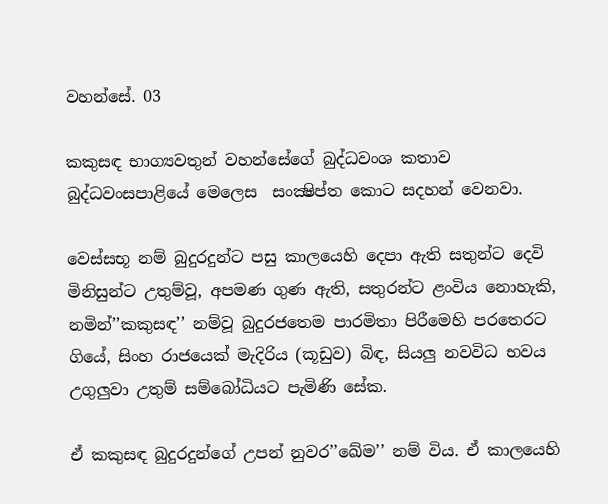වහන්සේ. 03

කකුසඳ භාග්‍යවතුන් වහන්සේගේ බුද්ධවංශ කතාව
බුද්ධවංසපාළියේ මෙලෙස  සංක්‍ෂිප්ත කොට සදහන් වෙනවා.

වෙස්සභූ නම් බුදුරදුන්ට පසු කාලයෙහි දෙපා ඇති සතුන්ට දෙවි මිනිසුන්ට උතුම්වූ, අපමණ ගුණ ඇති, සතුරන්ට ළංවිය නොහැකි, නමින්’’කකුසඳ’’ නම්වූ බුදුරජතෙම පාරමිතා පිරීමෙහි පරතෙරට ගියේ, සිංහ රාජයෙක් මැදිරිය (කූඩුව) බිඳ, සියලු නවවිධ භවය උගුලුවා උතුම් සම්බෝධියට පැමිණි සේක.

ඒ කකුසඳ බුදුරදුන්ගේ උපන් නුවර’’ඛේම’’ නම් විය. ඒ කාලයෙහි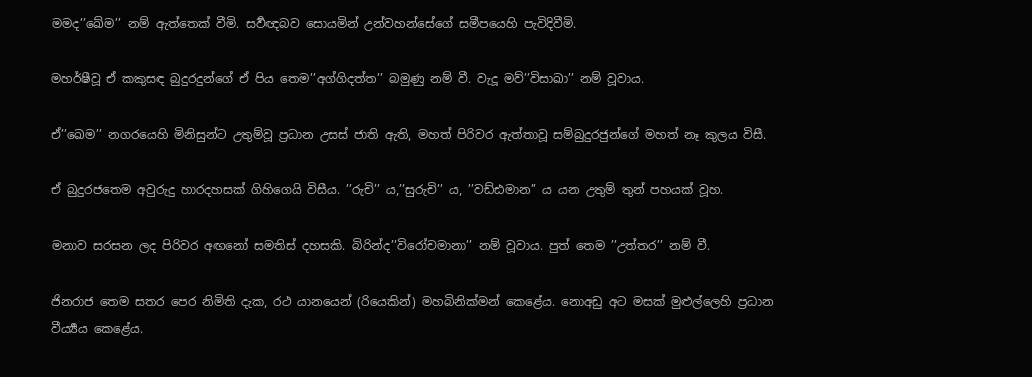මමද’’ඛේම’’ නම් ඇත්තෙක් වීමි. සර්‍වඥබව සොයමින් උන්වහන්සේගේ සමීපයෙහි පැවිදිවීමි.

මහර්ෂීවූ ඒ කකුසඳ බුදුරදුන්ගේ ඒ පිය තෙම’’අග්ගිදත්ත’’ බමුණු නම් වී. වැදූ මව්’’විසාඛා’’ නම් වූවාය.

ඒ’’ඛෙම’’ නගරයෙහි මිනිසුන්ට උතුම්වූ ප්‍රධාන උසස් ජාති ඇති, මහත් පිරිවර ඇත්තාවූ සම්බුදුරජුන්ගේ මහත් නෑ කුලය විසී.

ඒ බුදුරජතෙම අවුරුදු හාරදහසක් ගිහිගෙයි විසීය. ’’රුචි’’ ය,’’සුරුචි’’ ය, ’’වඩ්ඪමාන’’ ය යන උතුම් තුන් පහයක් වූහ.

මනාව සරසන ලද පිරිවර අඟනෝ සමතිස් දහසකි. බිරින්ද’’විරෝචමානා’’ නම් වූවාය. පුත් තෙම ’’උත්තර’’ නම් වී.

ජිනරාජ තෙම සතර පෙර නිමිති දැක, රථ යානයෙන් (රියෙකින්) මහබිනික්මන් කෙළේය. නොඅඩු අට මසක් මුළුල්ලෙහි ප්‍රධාන වීර්‍ය්‍යය කෙළේය.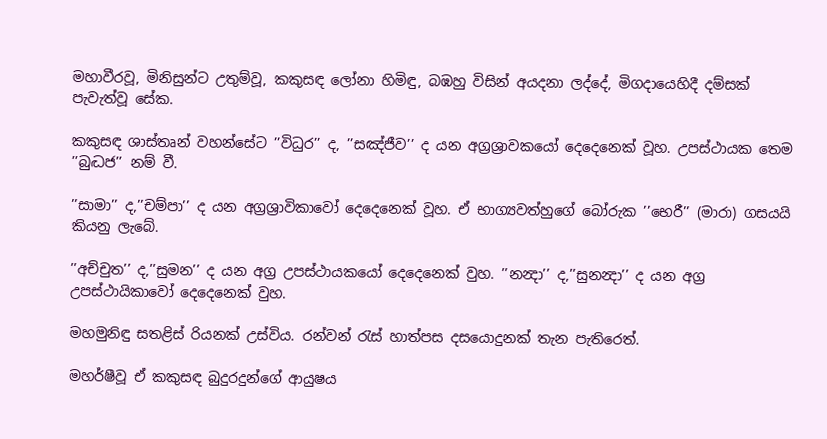මහාවීරවූ, මිනිසුන්ට උතුම්වූ, කකුසඳ ලෝනා හිමිඳු, බඹහු විසින් අයදනා ලද්දේ, මිගදායෙහිදී දම්සක් පැවැත්වූ සේක.

කකුසඳ ශාස්තෘන් වහන්සේට ’’විධුර’’ ද, ’’සඤ්ජීව’’ ද යන අග්‍රශ්‍රාවකයෝ දෙදෙනෙක් වූහ. උපස්ථායක තෙම ’’බුද්‍ධජ’’ නම් වී.

’’සාමා’’ ද,’’චම්පා’’ ද යන අග්‍රශ්‍රාවිකාවෝ දෙදෙනෙක් වූහ. ඒ භාග්‍යවත්හුගේ බෝරුක ’’භෙරී’’ (මාරා) ගසයයි කියනු ලැබේ.

’’අච්චුත’’ ද,’’සුමන’’ ද යන අග්‍ර උපස්ථායකයෝ දෙදෙනෙක් වුහ. ’’නන්‍දා’’ ද,’’සුනන්‍දා’’ ද යන අග්‍ර උපස්ථායිකාවෝ දෙදෙනෙක් වුහ.

මහමුනිඳු සතළිස් රියනක් උස්විය. රන්වන් රැස් හාත්පස දසයොදුනක් තැන පැතිරෙත්.

මහර්ෂීවූ ඒ කකුසඳ බුදුරදුන්ගේ ආයුෂය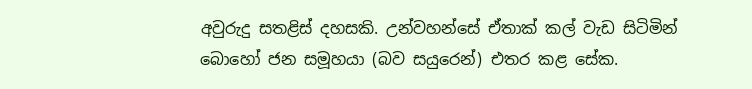අවුරුදු සතළිස් දහසකි. උන්වහන්සේ ඒතාක් කල් වැඩ සිටිමින් බොහෝ ජන සමූහයා (බව සයුරෙන්) එතර කළ සේක.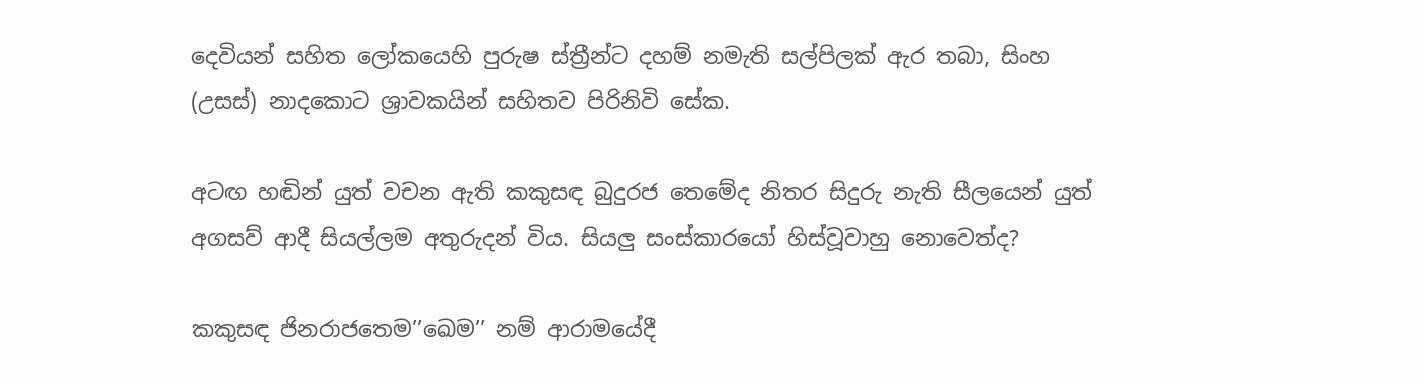දෙවියන් සහිත ලෝකයෙහි පුරුෂ ස්ත්‍රීන්ට දහම් නමැති සල්පිලක් ඇර තබා, සිංහ (උසස්) නාදකොට ශ්‍රාවකයින් සහිතව පිරිනිවි සේක.

අටඟ හඬින් යුත් වචන ඇති කකුසඳ බුදුරජ තෙමේද නිතර සිදුරු නැති සීලයෙන් යුත් අගසව් ආදී සියල්ලම අතුරුදන් විය. සියලු සංස්කාරයෝ හිස්වූවාහු නොවෙත්ද?

කකුසඳ ජිනරාජතෙම’’ඛෙම’’ නම් ආරාමයේදී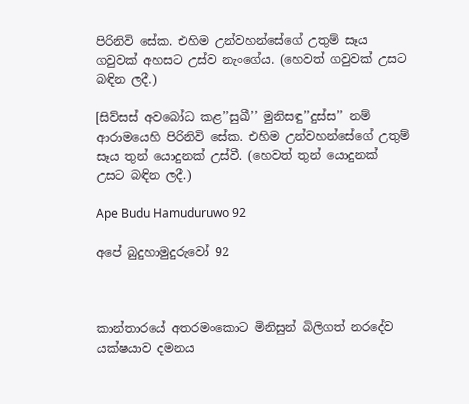පිරිනිවි සේක. එහිම උන්වහන්සේගේ උතුම් සෑය ගවුවක් අහසට උස්ව නැංගේය. (හෙවත් ගවුවක් උසට බඳින ලදී.)

[සිව්සස් අවබෝධ කළ’’සුඛී’’ මුනිසඳු’’දුස්ස’’ නම් ආරාමයෙහි පිරිනිවි සේක. එහිම උන්වහන්සේගේ උතුම් සෑය තුන් යොදුනක් උස්වී. (හෙවත් තුන් යොදුනක් උසට බඳින ලදී.)

Ape Budu Hamuduruwo 92

අපේ බුදුහාමුදුරුවෝ 92



කාන්තාරයේ අතරමංකොට මිනිසුන් බිලිගත් නරදේව යක්ෂයාව දමනය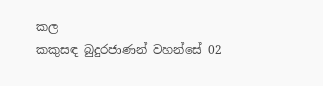කල
කකුසඳ බුදුරජාණන් වහන්සේ 02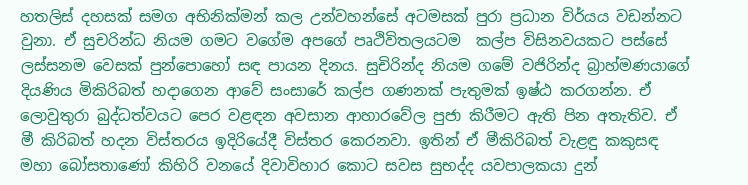හතලිස් දහසක් සමග අභිනික්මන් කල උන්වහන්සේ අටමසක් පුරා ප්‍රධාන විර්යය වඩන්නට වුනා. ඒ සුචරින්ධ නියම ගමට වගේම අපගේ පෘථිවිතලයටම  කල්ප විසිනවයකට පස්සේ ලස්සනම වෙසක් පුන්පොහෝ සඳ පායන දිනය. සුචිරින්ද නියම ගමේ වජිරින්ද බ්‍රාහ්මණයාගේ දියණිය මිකිරිබත් හදාගෙන ආවේ සංසාරේ කල්ප ගණනක් පැතුමක් ඉෂ්ඨ කරගන්න. ඒ ලොවුතුරා බුද්ධත්වයට පෙර වළඳන අවසාන ආහාරවේල පුජා කිරීමට ඇති පින අතැතිව. ඒ මී කිරිබත් හදන විස්තරය ඉදිරියේදී විස්තර කෙරනවා. ඉතින් ඒ මීකිරිබත් වැළඳු කකුසඳ මහා බෝසතාණෝ කිහිරි වනයේ දිවාවිහාර කොට සවස සුභද්ද යවපාලකයා දුන්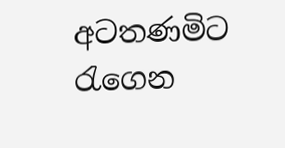අටතණමිට රැගෙන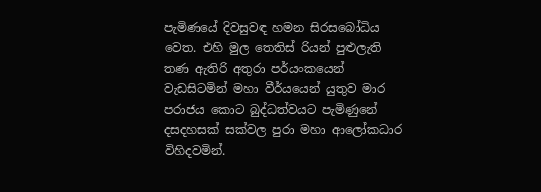පැමිණයේ දිවසුවඳ හමන සිරසබෝධිය වෙත. එහි මුල තෙතිස් රියන් පුළුලැති තණ ඇතිරි අතුරා පර්යංකයෙන් වැඩසිටමින් මහා වීර්යයෙන් යුතුව මාර පරාජය කොට බුද්ධත්වයට පැමිණුනේ දසදහසක් සක්වල පුරා මහා ආලෝකධාර විහිදවමින්.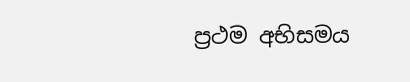ප්‍රථම අභිසමය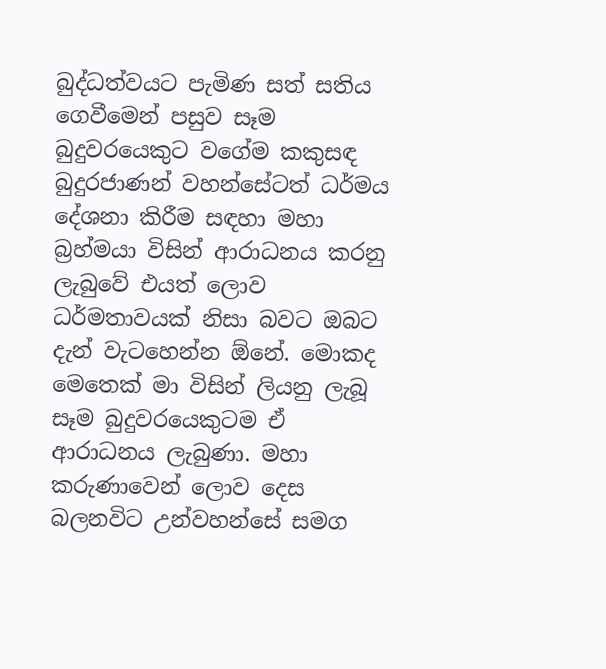බුද්ධත්වයට පැමිණ සත් සතිය ගෙවීමෙන් පසුව සෑම බුදුවරයෙකුට වගේම කකුසඳ බුදුරජාණන් වහන්සේටත් ධර්මය දේශනා කිරීම සඳහා මහා බ්‍රහ්මයා විසින් ආරාධනය කරනු ලැබුවේ එයත් ලොව ධර්මතාවයක් නිසා බවට ඔබට දැන් වැටහෙන්න ඕනේ. මොකද මෙතෙක් මා විසින් ලියනු ලැබූ සෑම බුදුවරයෙකුටම ඒ ආරාධනය ලැබුණා. මහා කරුණාවෙන් ලොව දෙස බලනවිට උන්වහන්සේ සමග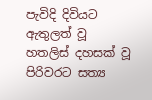පැවිදි දිවියට ඇතුලත් වූ හතලිස් දහසක් වූ පිරිවරට සත්‍ය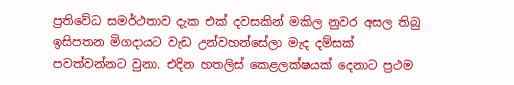ප්‍රතිවේධ සමර්ථතාව දැක එක් දවසකින් මකිල නුවර අසල තිබු ඉසිපතන මිගදායට වැඩ උන්වහන්සේලා මැද දම්සක් පවත්වන්නට වුනා. එදින හතලිස් කෙළලක්ෂයක් දෙනාට ප්‍රථම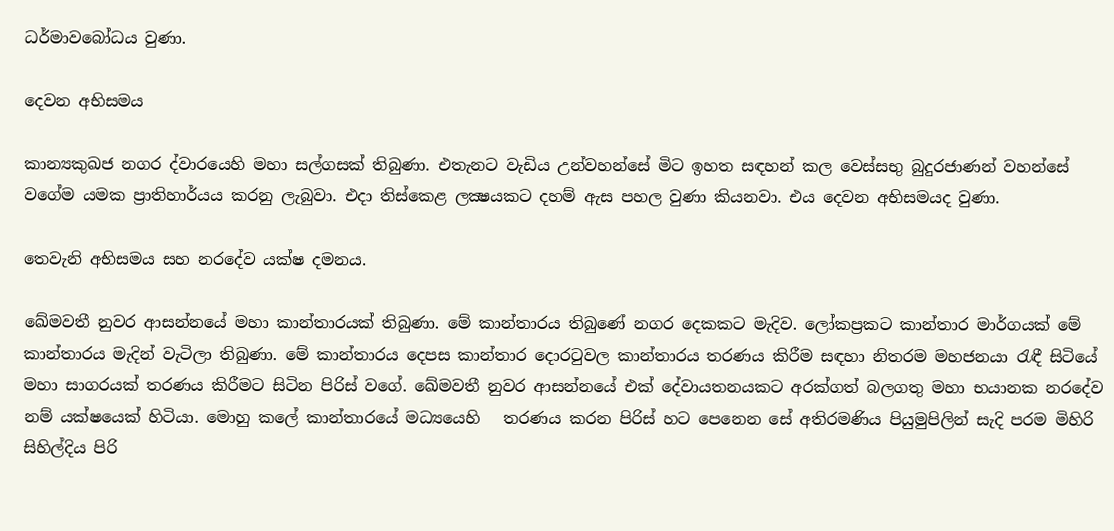ධර්මාවබෝධය වුණා.

දෙවන අභිසමය

කාන්‍යකුඛජ නගර ද්වාරයෙහි මහා සල්ගසක් තිබුණා. එතැනට වැඩිය උන්වහන්සේ මිට ඉහත සඳහන් කල වෙස්සභු බුදුරජාණන් වහන්සේ වගේම යමක ප්‍රාතිහාර්යය කරනු ලැබුවා. එදා තිස්කෙළ ලක්‍ෂයකට දහම් ඇස පහල වුණා කියනවා. එය දෙවන අභිසමයද වුණා.

තෙවැනි අභිසමය සහ නරදේව යක්ෂ දමනය.

ඛේමවතී නුවර ආසන්නයේ මහා කාන්තාරයක් තිබුණා. මේ කාන්තාරය තිබුණේ නගර දෙකකට මැදිව. ලෝකප්‍රකට කාන්තාර මාර්ගයක් මේ කාන්තාරය මැදින් වැටිලා තිබුණා. මේ කාන්තාරය දෙපස කාන්තාර දොරටුවල කාන්තාරය තරණය කිරීම සඳහා නිතරම මහජනයා රැඳී සිටියේ මහා සාගරයක් තරණය කිරීමට සිටින පිරිස් වගේ. ඛේමවතී නුවර ආසන්නයේ එක් දේවායතනයකට අරක්ගත් බලගතු මහා භයානක නරදේව නම් යක්ෂයෙක් හිටියා. මොහු කලේ කාන්තාරයේ මධ්‍යයෙහි   තරණය කරන පිරිස් හට පෙනෙන සේ අතිරමණිය පියුමුපිලින් සැදි පරම මිහිරි සිහිල්දිය පිරි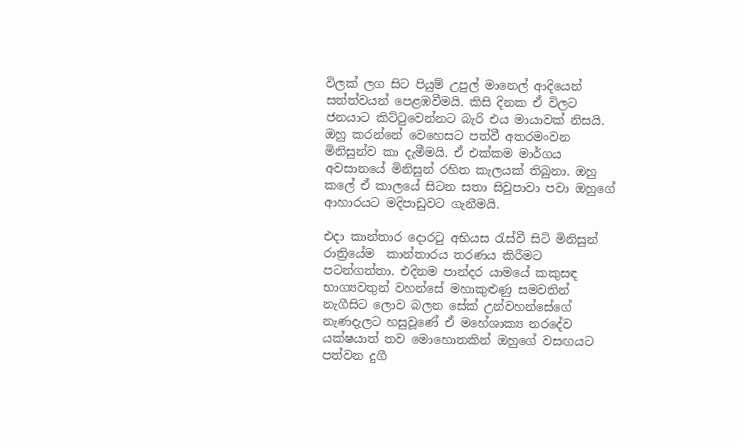විලක් ලග සිට පියුම් උපුල් මානෙල් ආදියෙන් සත්ත්වයන් පෙළඹවීමයි. කිසි දිනක ඒ විලට ජනයාට කිට්ටුවෙන්නට බැරි එය මායාවක් නිසයි. ඔහු කරන්නේ වෙහෙසට පත්වී අතරමංවන මිනිසුන්ව කා දැමීමයි. ඒ එක්කම මාර්ගය අවසානයේ මිනිසුන් රහිත කැලයක් තිබුනා. ඔහු කලේ ඒ කාලයේ සිටන සතා සිවුපාවා පවා ඔහුගේ ආහාරයට මදිපාඩුවට ගැනීමයි.

එදා කාන්තාර දොරටු අභියස රැස්වී සිටි මිනිසුන් රාත්‍රියේම  කාන්තාරය තරණය කිරීමට පටන්ගත්තා. එදිනම පාන්දර යාමයේ කකුසඳ භාග්‍යවතුන් වහන්සේ මහාකුළුණු සමවතින් නැගීසිට ලොව බලන සේක් උන්වහන්සේගේ නැණදැලට හසුවූණේ ඒ මහේශාක්‍ය නරදේව යක්ෂයාත් තව මොහොතකින් ඔහුගේ වසඟයට පත්වන දුගී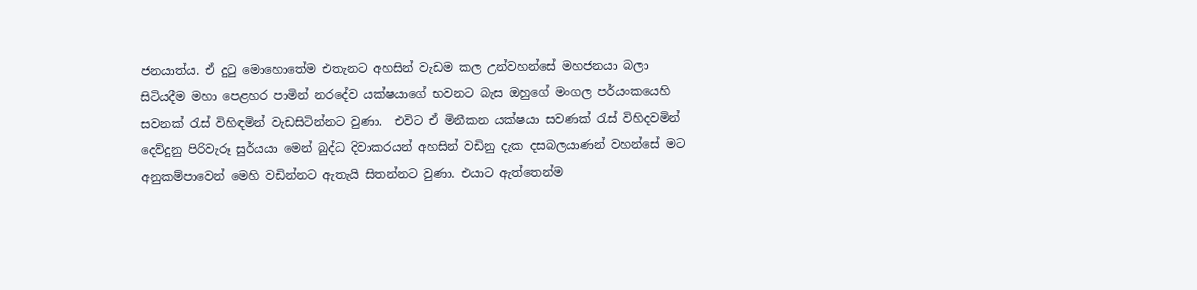ජනයාත්ය. ඒ දුටු මොහොතේම එතැනට අහසින් වැඩම කල උන්වහන්සේ මහජනයා බලා සිටියදීම මහා පෙළහර පාමින් නරදේව යක්ෂයාගේ භවනට බැස ඔහුගේ මංගල පර්යංකයෙහි සවනක් රැස් විහිඳමින් වැඩසිටින්නට වුණා.  එවිට ඒ මිනීකන යක්ෂයා සවණක් රැස් විහිදවමින් දෙව්දුනු පිරිවැරූ සුර්යයා මෙන් බුද්ධ දිවාකරයන් අහසින් වඩිනු දැක දසබලයාණන් වහන්සේ මට අනුකම්පාවෙන් මෙහි වඩින්නට ඇතැයි සිතන්නට වුණා. එයාට ඇත්තෙන්ම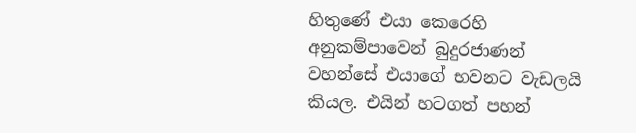හිතුණේ එයා කෙරෙහි අනුකම්පාවෙන් බුදුරජාණන් වහන්සේ එයාගේ භවනට වැඩලයි කියල. එයින් හටගත් පහන්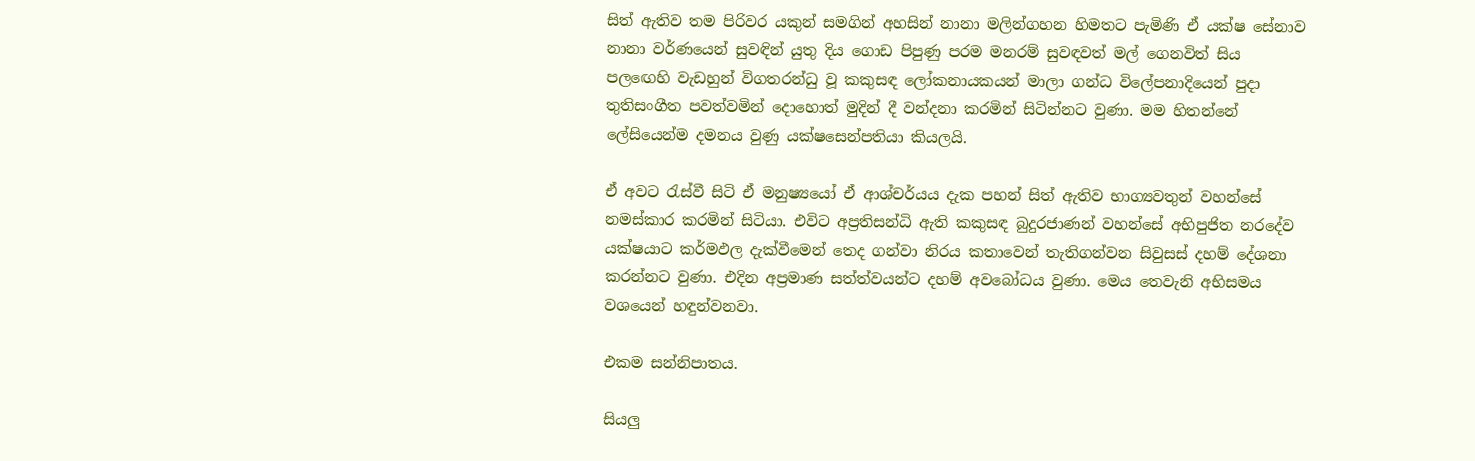සිත් ඇතිව තම පිරිවර යකුන් සමගින් අහසින් නානා මලින්ගහන හිමතට පැමිණි ඒ යක්ෂ සේනාව නානා වර්ණයෙන් සුවඳින් යුතු දිය ගොඩ පිපුණු පරම මනරම් සුවඳවත් මල් ගෙනවිත් සිය පලඟෙහි වැඩහුන් විගතරන්ධු වූ කකුසඳ ලෝකනායකයන් මාලා ගන්ධ විලේපනාදියෙන් පුදා තුතිසංගීත පවත්වමින් දොහොත් මුදින් දී වන්දනා කරමින් සිටින්නට වුණා. මම හිතන්නේ ලේසියෙන්ම දමනය වුණු යක්ෂසෙන්පතියා කියලයි.

ඒ අවට රැස්වී සිටි ඒ මනුෂ්‍යයෝ ඒ ආශ්චර්යය දැක පහන් සිත් ඇතිව භාග්‍යවතුන් වහන්සේ නමස්කාර කරමින් සිටියා. එවිට අප්‍රතිසන්ධි ඇති කකුසඳ බුදුරජාණන් වහන්සේ අභිපුජිත නරදේව යක්ෂයාට කර්මඵල දැක්වීමෙන් තෙද ගන්වා නිරය කතාවෙන් තැතිගන්වන සිවුසස් දහම් දේශනා කරන්නට වුණා. එදින අප්‍රමාණ සත්ත්වයන්ට දහම් අවබෝධය වුණා. මෙය තෙවැනි අභිසමය වශයෙන් හඳුන්වනවා.

එකම සන්නිපාතය.

සියලු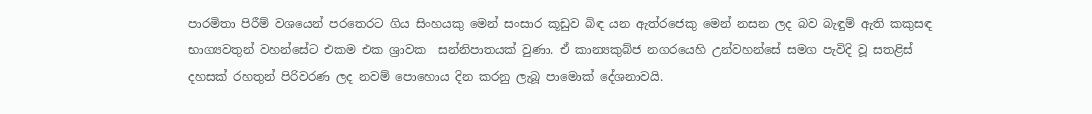පාරමිතා පිරීම් වශයෙන් පරතෙරට ගිය සිංහයකු මෙන් සංසාර කූඩුව බිඳ යන ඇත්රජෙකු මෙන් නසන ලද බව බැඳුම් ඇති කකුසඳ භාග්‍යවතුන් වහන්සේට එකම එක ශ්‍රාවක  සන්නිපාතයක් වුණා. ඒ කාන්‍යකුබ්ජ නගරයෙහි උන්වහන්සේ සමග පැවිදි වූ සතළිස් දහසක් රහතුන් පිරිවරණ ලද නවම් පොහොය දින කරනු ලැබූ පාමොක් දේශනාවයි.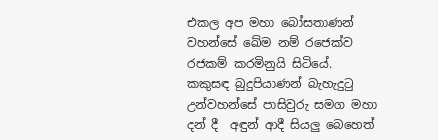එකල අප මහා බෝසතාණන් වහන්සේ ඛේම නම් රජෙක්ව රජකම් කරමිනුයි සිටියේ. කකුසඳ බුදුපියාණන් බැහැදුටු උන්වහන්සේ පාසිවුරු සමග මහා දන් දී  අඳුන් ආදී සියලු බෙහෙත්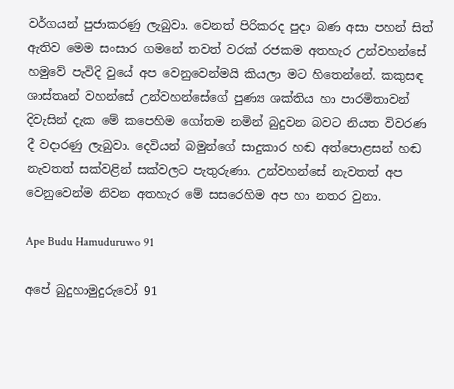වර්ගයන් පුජාකරණු ලැබුවා. වෙනත් පිරිකරද පුදා බණ අසා පහන් සිත් ඇතිව මෙම සංසාර ගමනේ තවත් වරක් රජකම අතහැර උන්වහන්සේ හමුවේ පැවිදි වුයේ අප වෙනුවෙන්මයි කියලා මට හිතෙන්නේ. කකුසඳ ශාස්තෘන් වහන්සේ උන්වහන්සේගේ පුණ්‍ය ශක්තිය හා පාරමිතාවන් දිවැසින් දැක මේ කපෙහිම ගෝතම නමින් බුදුවන බවට නියත විවරණ දී වදාරණු ලැබුවා. දෙවියන් බමුන්ගේ සාදුකාර හඬ අත්පොළසන් හඬ නැවතත් සක්වළින් සක්වලට පැතුරුණා. උන්වහන්සේ නැවතත් අප වෙනුවෙන්ම නිවන අතහැර මේ සසරෙහිම අප හා නතර වුනා.

Ape Budu Hamuduruwo 91

අපේ බුදුහාමුදුරුවෝ 91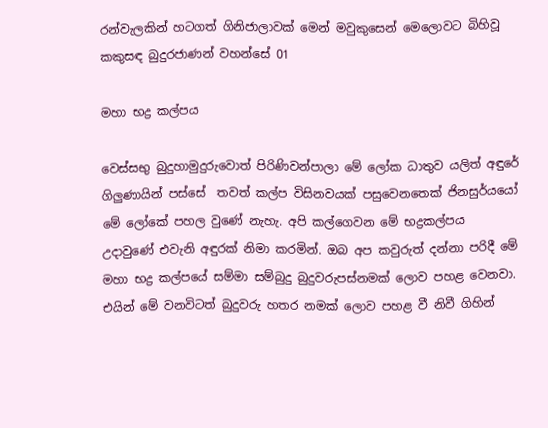රන්වැලකින් හටගත් ගිනිජාලාවක් මෙන් මවුකුසෙන් මෙලොවට බිහිවූ
කකුසඳ බුදුරජාණන් වහන්සේ 01

මහා භද්‍ර කල්පය

වෙස්සභු බුදුහාමුදුරුවොත් පිරිණිවන්පාලා මේ ලෝක ධාතුව යලිත් අඳුරේ ගිලුණායින් පස්සේ  තවත් කල්ප විසිනවයක් පසුවෙනතෙක් ජිනසුර්යයෝ මේ ලෝකේ පහල වුණේ නැහැ. අපි කල්ගෙවන මේ භද්‍රකල්පය උදාවුණේ එවැනි අඳුරක් නිමා කරමින්. ඔබ අප කවුරුත් දන්නා පරිදී මේ මහා භද්‍ර කල්පයේ සම්මා සම්බුදු බුදුවරුපස්නමක් ලොව පහළ වෙනවා. එයින් මේ වනවිටත් බුදුවරු හතර නමක් ලොව පහළ වී නිවී ගිහින්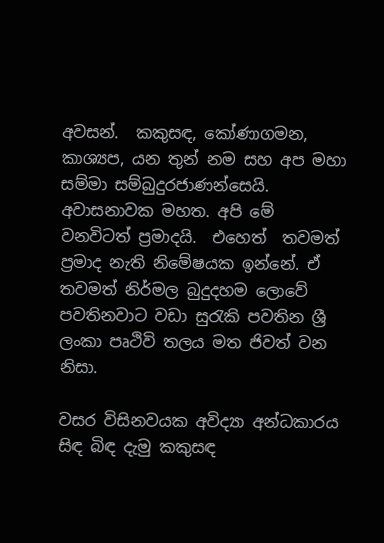අවසන්.  කකුසඳ, කෝණාගමන, කාශ්‍යප, යන තුන් නම සහ අප මහා සම්මා සම්බුදුරජාණන්සෙයි.  අවාසනාවක මහත. අපි මේ වනවිටත් ප්‍රමාදයි.  එහෙත්  තවමත් ප්‍රමාද නැති නිමේෂයක ඉන්නේ. ඒ තවමත් නිර්මල බුදුදහම ලොවේ පවතිනවාට වඩා සුරැකි පවතින ශ්‍රී ලංකා පෘථිවි තලය මත ජිවත් වන නිසා.

වසර විසිනවයක අවිද්‍යා අන්ධකාරය සිඳ බිඳ දැමු කකුසඳ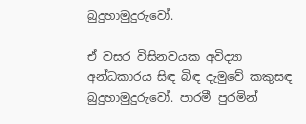බුදුහාමුදුරුවෝ.

ඒ වසර විසිනවයක අවිද්‍යා අන්ධකාරය සිඳ බිඳ දැමුවේ කකුසඳ බුදුහාමුදුරුවෝ. පාරමී පුරමින්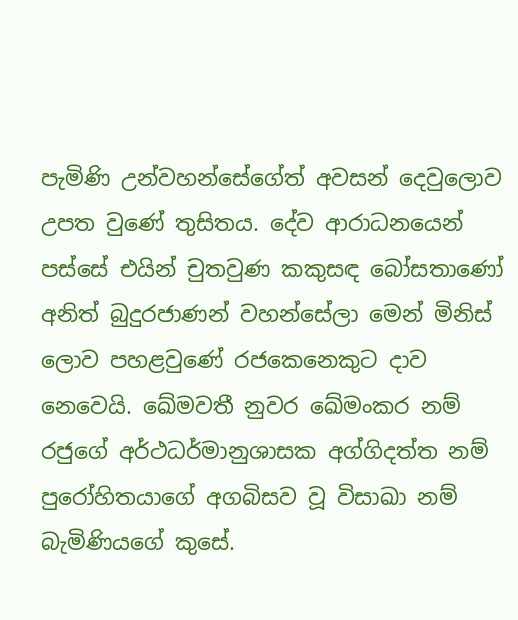පැමිණි උන්වහන්සේගේත් අවසන් දෙවුලොව උපත වුණේ තුසිතය. දේව ආරාධනයෙන් පස්සේ එයින් චුතවුණ කකුසඳ බෝසතාණෝ අනිත් බුදුරජාණන් වහන්සේලා මෙන් මිනිස් ලොව පහළවුණේ රජකෙනෙකුට දාව නෙවෙයි. ඛේමවතී නුවර ඛේමංකර නම් රජුගේ අර්ථධර්මානුශාසක අග්ගිදත්ත නම් පුරෝහිතයාගේ අගබිසව වූ විසාඛා නම් බැමිණියගේ කුසේ.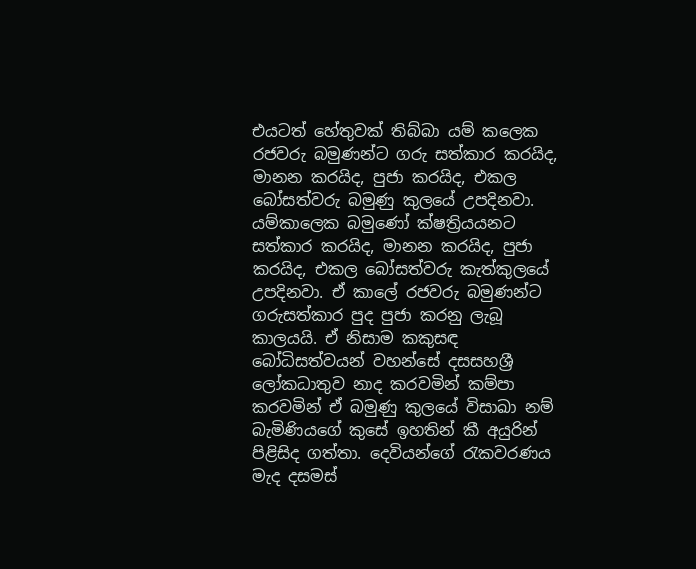එයටත් හේතුවක් තිබ්බා යම් කලෙක රජවරු බමුණන්ට ගරු සත්කාර කරයිද, මානන කරයිද, පුජා කරයිද, එකල බෝසත්වරු බමුණු කුලයේ උපදිනවා. යම්කාලෙක බමුණෝ ක්ෂත්‍රියයනට සත්කාර කරයිද, මානන කරයිද, පුජා කරයිද, එකල බෝසත්වරු කැත්කුලයේ උපදිනවා. ඒ කාලේ රජවරු බමුණන්ට ගරුසත්කාර පුද පුජා කරනු ලැබූ කාලයයි. ඒ නිසාම කකුසඳ බෝධිසත්වයන් වහන්සේ දසසහශ්‍රී ලෝකධාතුව නාද කරවමින් කම්පා කරවමින් ඒ බමුණු කුලයේ විසාඛා නම් බැමිණියගේ කුසේ ඉහතින් කී අයුරින් පිළිසිද ගත්තා. දෙවියන්ගේ රැකවරණය මැද දසමස්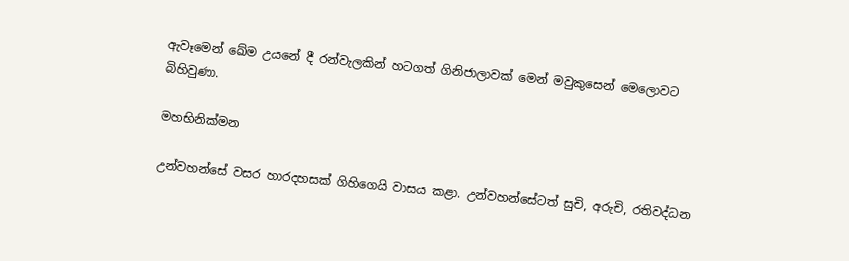ඇවෑමෙන් ඛේම උයනේ දී රන්වැලකින් හටගත් ගිනිජාලාවක් මෙන් මවුකුසෙන් මෙලොවට බිහිවුණා.

මහභිනික්මන

උන්වහන්සේ වසර හාරදහසක් ගිහිගෙයි වාසය කළා. උන්වහන්සේටත් සුචි, අරුචි, රතිවද්ධන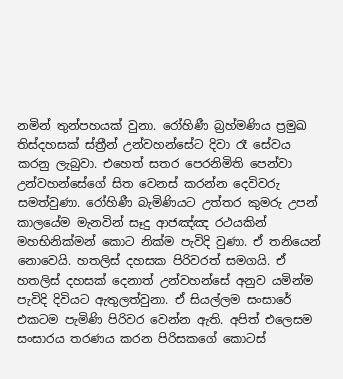නමින් තුන්පහයක් වුනා. රෝහිණී බ්‍රහ්මණිය ප්‍රමුඛ තිස්දහසක් ස්ත්‍රීන් උන්වහන්සේට දිවා රෑ සේවය කරනු ලැබුවා. එහෙත් සතර පෙරනිමිති පෙන්වා උන්වහන්සේගේ සිත වෙනස් කරන්න දෙවිවරු සමත්වුණා. රෝහිණී බැමිණියට උත්තර කුමරු උපන් කාලයේම මැනවින් සෑදු ආජඤ්ඤ රථයකින් මහභිනික්මන් කොට නික්ම පැවිදි වුණා. ඒ තනියෙන් නොවෙයි. හතලිස් දහසක පිරිවරත් සමගයි. ඒ හතලිස් දහසක් දෙනාත් උන්වහන්සේ අනුව යමින්ම පැවිදි දිවියට ඇතුලත්වුනා. ඒ සියල්ලම සංසාරේ එකටම පැමිණි පිරිවර වෙන්න ඇති. අපිත් එලෙසම සංසාරය තරණය කරන පිරිසකගේ කොටස්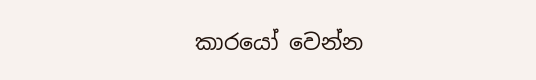කාරයෝ වෙන්න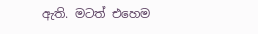ඇති. මටත් එහෙම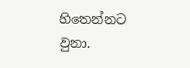හිතෙන්නට වුනා.